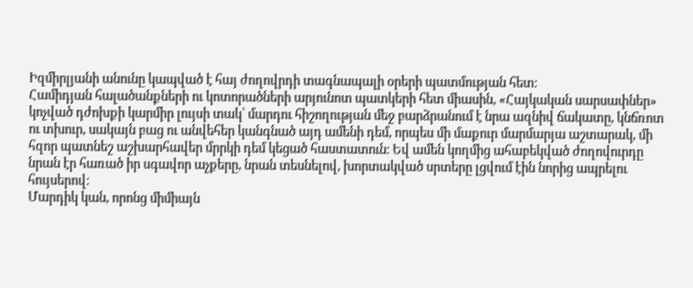Իզմիրլյանի անունը կապված է հայ ժողովրդի տագնապալի օրերի պատմության հետ։
Համիդյան հալածանքների ու կոտորածների արյունոտ պատկերի հետ միասին, «Հայկական սարսափներ» կոչված դժոխքի կարմիր լույսի տակ՝ մարդու հիշողության մեջ բարձրանում է նրա ազնիվ ճակատը, կնճռոտ ու տխուր, սակայն բաց ու անվեհեր կանգնած այդ ամենի դեմ, որպես մի մաքուր մարմարյա աշտարակ, մի հզոր պատնեշ աշխարհավեր մրրկի դեմ կեցած հաստատուն։ Եվ ամեն կողմից ահաբեկված ժողովուրդը նրան էր հառած իր սգավոր աչքերը, նրան տեսնելով, խորտակված սրտերը լցվում էին նորից ապրելու հույսերով։
Մարդիկ կան, որոնց միմիայն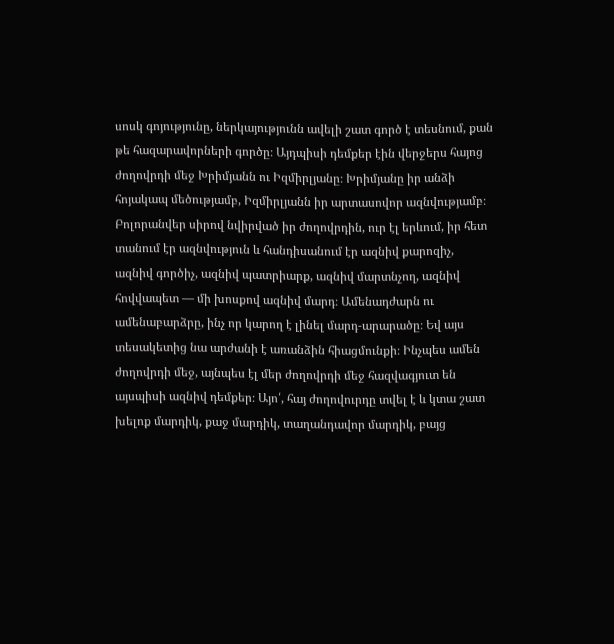սոսկ գոյությունը, ներկայությունն ավելի շատ գործ է տեսնում, քան թե հազարավորների գործը։ Այդպիսի դեմքեր էին վերջերս հայոց ժողովրդի մեջ Խրիմյանն ու Իզմիրլյանը։ Խրիմյանը իր անձի հոյակապ մեծությամբ, Իզմիրլյանն իր արտասովոր ազնվությամբ։
Բոլորանվեր սիրով նվիրված իր ժողովրդին, ուր էլ երևում, իր հետ տանում էր ազնվություն և հանդիսանում էր ազնիվ քարոզիչ, ազնիվ գործիչ, ազնիվ պատրիարք, ազնիվ մարտնչող, ազնիվ հովվապետ — մի խոսքով ազնիվ մարդ։ Ամենադժարն ու ամենաբարձրը, ինչ որ կարող է լինել մարդ-արարածը։ Եվ այս տեսակետից նա արժանի է առանձին հիացմունքի։ Ինչպես ամեն ժողովրդի մեջ, այնպես էլ մեր ժողովրդի մեջ հազվագյուտ են այսպիսի ազնիվ դեմքեր։ Այո՛, հայ ժողովուրդը տվել է և կտա շատ խելոք մարդիկ, քաջ մարդիկ, տաղանդավոր մարդիկ, բայց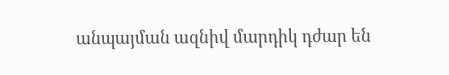անպայման ազնիվ մարդիկ դժար են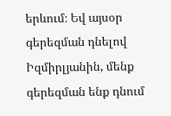երևում։ Եվ այսօր գերեզման դնելով Իզմիրլյանին, մենք գերեզման ենք դնում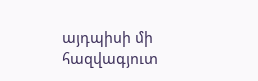այդպիսի մի հազվագյուտ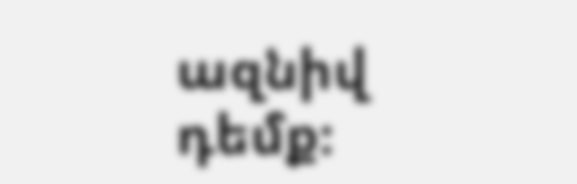ազնիվ դեմք։